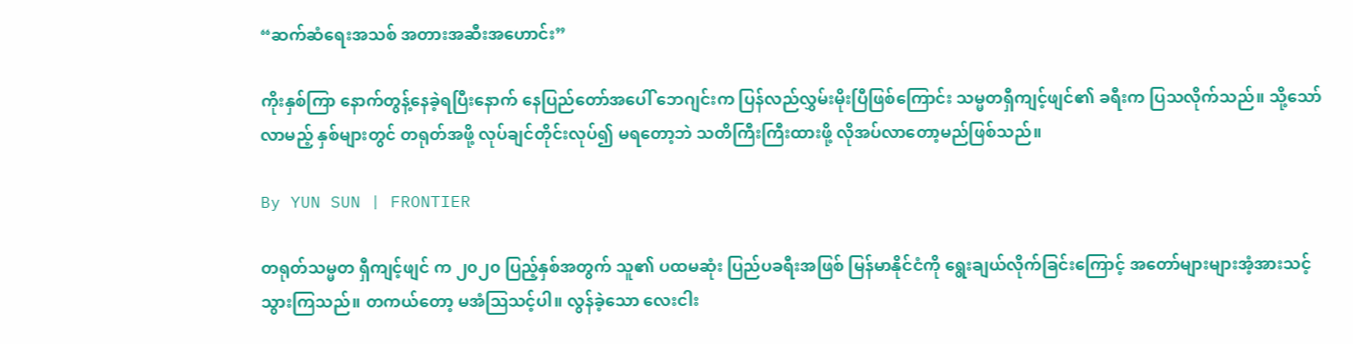“ဆက်ဆံရေးအသစ် အတားအဆီးအဟောင်း”

ကိုးနှစ်ကြာ နောက်တွန့်နေခဲ့ရပြီးနောက် နေပြည်တော်အပေါ် ဘေဂျင်းက ပြန်လည်လွှမ်းမိုးပြီဖြစ်ကြောင်း သမ္မတရှီကျင့်ဖျင်၏ ခရီးက ပြသလိုက်သည်။ သို့သော် လာမည့် နှစ်များတွင် တရုတ်အဖို့ လုပ်ချင်တိုင်းလုပ်၍ မရတော့ဘဲ သတိကြီးကြီးထားဖို့ လိုအပ်လာတော့မည်ဖြစ်သည်။

By YUN SUN | FRONTIER

တရုတ်သမ္မတ ရှီကျင့်ဖျင် က ၂၀၂၀ ပြည့်နှစ်အတွက် သူ၏ ပထမဆုံး ပြည်ပခရီးအဖြစ် မြန်မာနိုင်ငံကို ရွေးချယ်လိုက်ခြင်းကြောင့် အတော်များများအံ့အားသင့်သွားကြသည်။ တကယ်တော့ မအံဩသင့်ပါ။ လွန်ခဲ့သော လေးငါး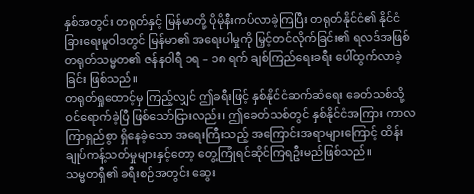နှစ်အတွင်း တရုတ်နှင့် မြန်မာတို့ ပိုမိုနီးကပ်လာခဲ့ကြပြီး တရုတ်နိုင်ငံ၏ နိုင်ငံခြားရေးမူဝါဒတွင် မြန်မာ၏ အရေးပါမှုကို မြှင့်တင်လိုက်ခြင်း၏ ရလဒ်အဖြစ် တရုတ်သမ္မတ၏ ဇန်နဝါရီ ၁ရ – ၁၈ ရက် ချစ်ကြည်ရေးခရီး ပေါ်ထွက်လာခဲ့ခြင်း ဖြစ်သည်။
တရုတ်ရှုထောင့်မှ ကြည့်လျှင် ဤခရီးဖြင့် နှစ်နိုင်ငံဆက်ဆံရေး ခေတ်သစ်သို့ ဝင်ရောက်ခဲ့ပြီ ဖြစ်သော်ငြားလည်း၊ ဤခေတ်သစ်တွင် နှစ်နိုင်ငံအကြား ကာလကြာရှည်စွာ ရှိနေခဲ့သော အရေးကြီးသည့် အကြောင်းအရာများကြောင့် ထိန်းချုပ်ကန့်သတ်မှုများနှင့်တော့ တွေ့ကြုံရင်ဆိုင်ကြရဦးမည်ဖြစ်သည်။
သမ္မတရှီ၏ ခရီးစဉ်အတွင်း ဆွေး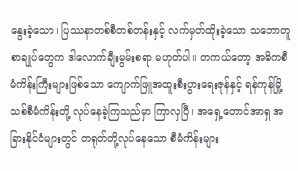နွေးခဲ့သော၊ ပြဿနာတစ်စီတစ်တန်းနှင့် လက်မှတ်ထိုးခဲ့သော သဘောတူစာချုပ်တွေက ဒါလောက်ချီးမွမ်းစရာ မဟုတ်ပါ။ တကယ်တော့ အဓိကစီမံကိန်းကြီးများဖြစ်သော ကျောက်ဖြူအထူးစီးပွားရေးဇုန်နှင့် ရန်ကုန်မြို့သစ်စီမံကိန်းတို့ လုပ်နေခဲ့ကြသည်မှာ ကြာလှပြီ၊ အရှေ့တောင်အာရှ အခြားနိုင်ငံများတွင် တရုတ်တို့လုပ်နေသော စီမံကိန်းများ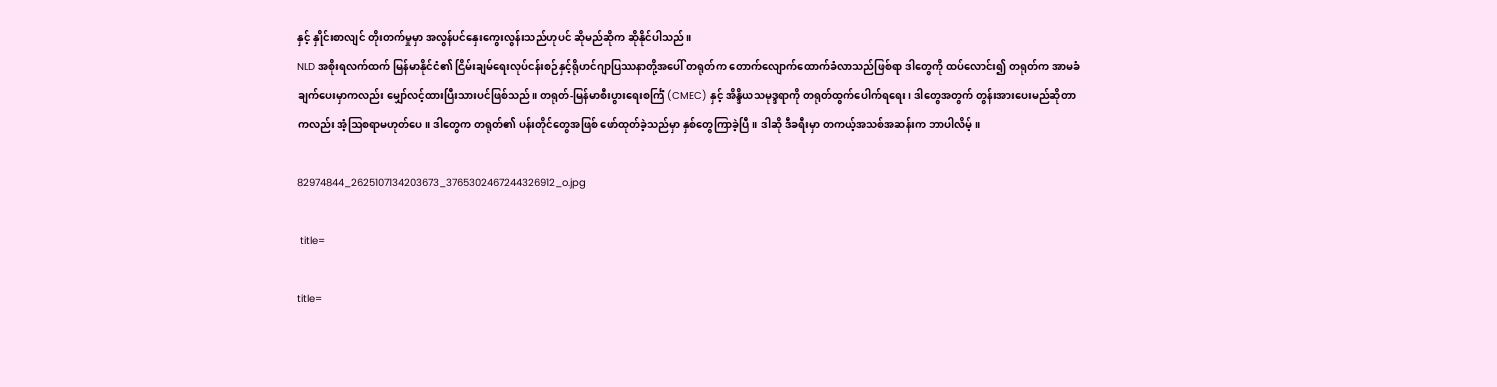နှင့် နှိုင်းစာလျင် တိုးတက်မှုမှာ အလွန်ပင်နှေးကွေးလွန်းသည်ဟုပင် ဆိုမည်ဆိုက ဆိုနိုင်ပါသည်။
NLD အစိုးရလက်ထက် မြန်မာနိုင်ငံ၏ ငြိမ်းချမ်ရေးလုပ်ငန်းစဉ်နှင့်ရိုဟင်ဂျာပြဿနာတို့အပေါ် တရုတ်က တောက်လျောက်ထောက်ခံလာသည်ဖြစ်ရာ ဒါတွေကို ထပ်လောင်း၍ တရုတ်က အာမခံချက်ပေးမှာကလည်း မျှော်လင့်ထားပြီးသားပင်ဖြစ်သည်။ တရုတ်-မြန်မာစီးပွားရေးစင်္ကြံ (CMEC) နှင့် အိန္ဒိယသမုဒ္ဒရာကို တရုတ်ထွက်ပေါက်ရရေး၊ ဒါတွေအတွက် တွန်းအားပေးမည်ဆိုတာကလည်း အံ့ဩစရာမဟုတ်ပေ။ ဒါတွေက တရုတ်၏ ပန်းတိုင်တွေအဖြစ် ဖော်ထုတ်ခဲ့သည်မှာ နှစ်တွေကြာခဲ့ပြီ။ ဒါဆို ဒီခရီးမှာ တကယ့်အသစ်အဆန်းက ဘာပါလိမ့်။

82974844_2625107134203673_3765302467244326912_o.jpg

 title=

title=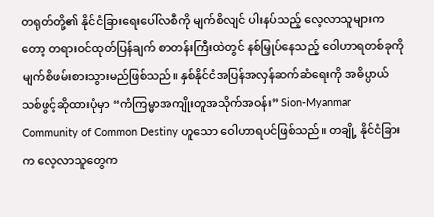တရုတ်တို့၏ နိုင်ငံခြားရေးပေါ်လစီကို မျက်စိလျင် ပါးနပ်သည့် လေ့လာသူများကတော့ တရားဝင်ထုတ်ပြန်ချက် စာတန်းကြီးထဲတွင် နစ်မြှုပ်နေသည့် ဝေါဟာရတစ်ခုကို မျက်စိဖမ်းစားသွားမည်ဖြစ်သည်။ နှစ်နိုင်ငံအပြန်အလှန်ဆက်ဆံရေးကို အဓိပ္ပာယ်သစ်ဖွင့်ဆိုထားပုံမှာ “ကံကြမ္မာအကျိုးတူအသိုက်အဝန်း” Sion-Myanmar Community of Common Destiny ဟူသော ဝေါဟာရပင်ဖြစ်သည်။ တချို့ နိုင်ငံခြားက လေ့လာသူတွေက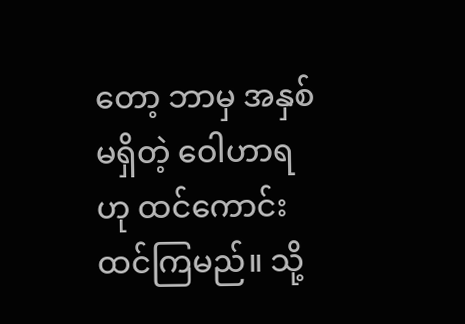တော့ ဘာမှ အနှစ်မရှိတဲ့ ဝေါဟာရဟု ထင်ကောင်း ထင်ကြမည်။ သို့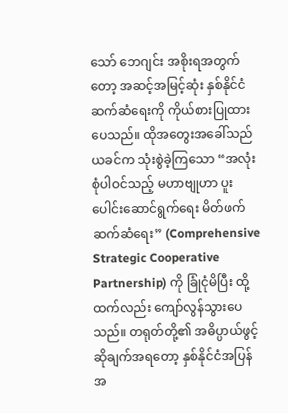သော် ဘေဂျင်း အစိုးရအတွက်တော့ အဆင့်အမြင့်ဆုံး နှစ်နိုင်ငံဆက်ဆံရေးကို ကိုယ်စားပြုထားပေသည်။ ထိုအတွေးအခေါ်သည် ယခင်က သုံးစွဲခဲ့ကြသော “အလုံးစုံပါဝင်သည့် မဟာဗျုဟာ ပူးပေါင်းဆောင်ရွက်ရေး မိတ်ဖက်ဆက်ဆံရေး” (Comprehensive Strategic Cooperative Partnership) ကို ခြုံငုံမိပြီး ထို့ထက်လည်း ကျော်လွန်သွားပေသည်။ တရုတ်တို့၏ အဓိပ္ပာယ်ဖွင့်ဆိုချက်အရတော့ နှစ်နိုင်ငံအပြန်အ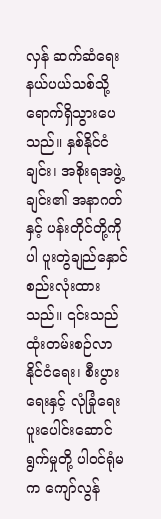လှန် ဆက်ဆံရေးနယ်ပယ်သစ်သို့ ရောက်ရှိသွားပေသည်။ နှစ်နိုင်ငံချင်း၊ အစိုးရအဖွဲ့ချင်း၏ အနာဂတ်နှင့် ပန်းတိုင်တို့ကိုပါ ပူးတွဲချည်နှောင်စည်းလုံးထားသည်။ ၎င်းသည် ထုံးတမ်းစဉ်လာ နိုင်ငံရေး၊ စီးပွားရေးနှင့် လုံခြုံရေးပူးပေါင်းဆောင်ရွက်မှုတို့ ပါဝင်ရုံမက ကျော်လွန်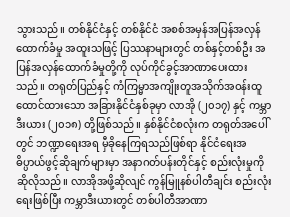သွားသည်။ တစ်နိုင်ငံနှင့် တစ်နိုင်ငံ အစစ်အမှန်အပြန်အလှန်ထောက်ခံမှု အထူးသဖြင့် ပြဿနာများတွင် တစ်နှင့်တစ်ဦး အပြန်အလှန်ထောက်ခံမှုတို့ကို လုပ်ကိုင်ခွင့်အာဏာပေးထားသည်။ တရုတ်ပြည်နှင့် ကံကြမ္မာအကျိုးတူအသိုက်အဝန်းထူထောင်ထားသော အခြားနိုင်ငံနှစ်ခုမှာ လာအို (၂၀၁၇) နှင့် ကမ္ဘာဒီးယား (၂၀၁၈) တို့ဖြစ်သည်။ နှစ်နိုင်ငံစလုံးက တရုတ်အပေါ်တွင် ဘဏ္ဍာရေးအရ မှီခိုနေကြရသည်ဖြစ်ရာ နိုင်ငံရေးအဓိပ္ပာယ်ဖွင့်ဆိုချက်များမှာ အနာဂတ်ပန်းတိုင်နှင့် စည်းလုံးမှုကို ဆိုလိုသည်။ လာအိုအဖို့ဆိုလျင် ကွန်မြူနစ်ပါတီချင်း စည်းလုံးရေးဖြစ်ပြီး ကမ္ဘာဒီးယားတွင် တစ်ပါတီအာဏာ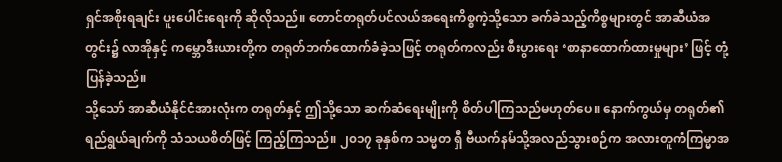ရှင်အစိုးရချင်း ပူးပေါင်းရေးကို ဆိုလိုသည်။ တောင်တရုတ်ပင်လယ်အရေးကိစ္စကဲ့သို့သော ခက်ခဲသည့်ကိစ္စများတွင် အာဆီယံအတွင်း၌ လာအိုနှင့် ကမ္ဘောဒီးယားတို့က တရုတ်ဘက်ထောက်ခံခဲ့သဖြင့် တရုတ်ကလည်း စီးပွားရေး ‘စာနာထောက်ထားမှုများ’ ဖြင့် တုံ့ပြန်ခဲ့သည်။
သို့သော် အာဆီယံနိုင်ငံအားလုံးက တရုတ်နှင့် ဤသို့သော ဆက်ဆံရေးမျိုးကို စိတ်ပါကြသည်မဟုတ်ပေ။ နောက်ကွယ်မှ တရုတ်၏ ရည်ရွယ်ချက်ကို သံသယစိတ်ဖြင့် ကြည့်ကြသည်။ ၂၀၁၇ ခုနှစ်က သမ္မတ ရှီ ဗီယက်နမ်သို့အလည်သွားစဉ်က အလားတူကံကြမ္မာအ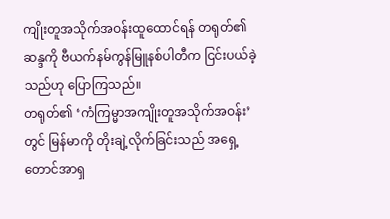ကျိုးတူအသိုက်အဝန်းထူထောင်ရန် တရုတ်၏ဆန္ဒကို ဗီယက်နမ်ကွန်မြူနစ်ပါတီက ငြင်းပယ်ခဲ့သည်ဟု ပြောကြသည်။
တရုတ်၏ ‘ကံကြမ္မာအကျိုးတူအသိုက်အဝန်း’ တွင် မြန်မာကို တိုးချဲ့လိုက်ခြင်းသည် အရှေ့တောင်အာရှ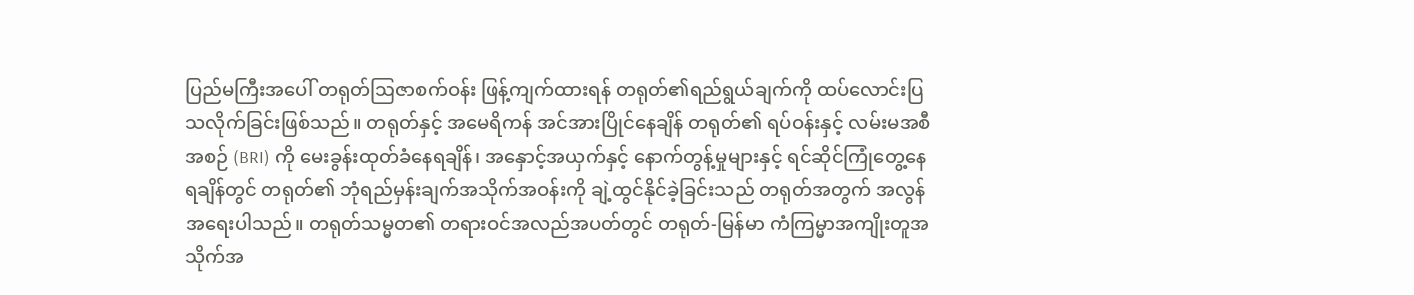ပြည်မကြီးအပေါ် တရုတ်ဩဇာစက်ဝန်း ဖြန့်ကျက်ထားရန် တရုတ်၏ရည်ရွယ်ချက်ကို ထပ်လောင်းပြသလိုက်ခြင်းဖြစ်သည်။ တရုတ်နှင့် အမေရိကန် အင်အားပြိုင်နေချိန် တရုတ်၏ ရပ်ဝန်းနှင့် လမ်းမအစီအစဉ် (BRI) ကို မေးခွန်းထုတ်ခံနေရချိန်၊ အနှောင့်အယှက်နှင့် နောက်တွန့်မှုများနှင့် ရင်ဆိုင်ကြုံတွေ့နေရချိန်တွင် တရုတ်၏ ဘုံရည်မှန်းချက်အသိုက်အဝန်းကို ချဲ့ထွင်နိုင်ခဲ့ခြင်းသည် တရုတ်အတွက် အလွန်အရေးပါသည်။ တရုတ်သမ္မတ၏ တရားဝင်အလည်အပတ်တွင် တရုတ်-မြန်မာ ကံကြမ္မာအကျိုးတူအသိုက်အ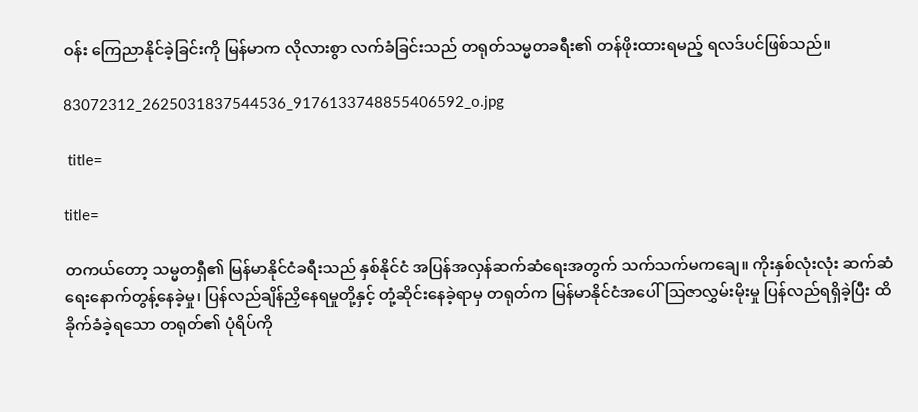ဝန်း ကြေညာနိုင်ခဲ့ခြင်းကို မြန်မာက လိုလားစွာ လက်ခံခြင်းသည် တရုတ်သမ္မတခရီး၏ တန်ဖိုးထားရမည့် ရလဒ်ပင်ဖြစ်သည်။

83072312_2625031837544536_9176133748855406592_o.jpg

 title=

title=

တကယ်တော့ သမ္မတရှီ၏ မြန်မာနိုင်ငံခရီးသည် နှစ်နိုင်ငံ အပြန်အလှန်ဆက်ဆံရေးအတွက် သက်သက်မကချေ။ ကိုးနှစ်လုံးလုံး ဆက်ဆံရေးနောက်တွန့်နေခဲ့မှု၊ ပြန်လည်ချိန်ညှိနေရမှုတို့နှင့် တုံ့ဆိုင်းနေခဲ့ရာမှ တရုတ်က မြန်မာနိုင်ငံအပေါ်ဩဇာလွှမ်းမိုးမှု ပြန်လည်ရရှိခဲ့ပြီး ထိခိုက်ခံခဲ့ရသော တရုတ်၏ ပုံရိပ်ကို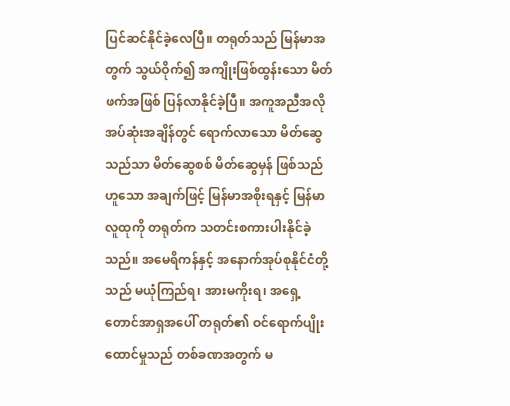ပြင်ဆင်နိုင်ခဲ့လေပြီ။ တရုတ်သည် မြန်မာအတွက် သွယ်ဝိုက်၍ အကျိုးဖြစ်ထွန်းသော မိတ်ဖက်အဖြစ် ပြန်လာနိုင်ခဲ့ပြီ။ အကူအညီအလိုအပ်ဆုံးအချိန်တွင် ရောက်လာသော မိတ်ဆွေသည်သာ မိတ်ဆွေစစ် မိတ်ဆွေမှန် ဖြစ်သည်ဟူသော အချက်ဖြင့် မြန်မာအစိုးရနှင့် မြန်မာလူထုကို တရုတ်က သတင်းစကားပါးနိုင်ခဲ့သည်။ အမေရိကန်နှင့် အနောက်အုပ်စုနိုင်ငံတို့သည် မယုံကြည်ရ၊ အားမကိုးရ၊ အရှေ့တောင်အာရှအပေါ် တရုတ်၏ ဝင်ရောက်ပျိုးထောင်မှုသည် တစ်ခဏအတွက် မ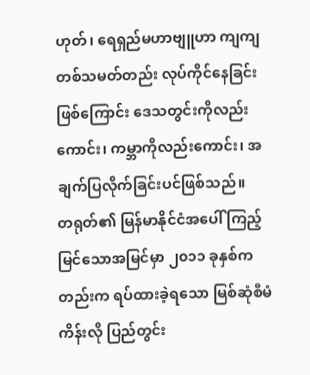ဟုတ်၊ ရေရှည်မဟာဗျူဟာ ကျကျ တစ်သမတ်တည်း လုပ်ကိုင်နေခြင်းဖြစ်ကြောင်း ဒေသတွင်းကိုလည်းကောင်း၊ ကမ္ဘာကိုလည်းကောင်း၊ အချက်ပြလိုက်ခြင်းပင်ဖြစ်သည်။
တရုတ်၏ မြန်မာနိုင်ငံအပေါ် ကြည့်မြင်သောအမြင်မှာ ၂၀၁၁ ခုနှစ်ကတည်းက ရပ်ထားခဲ့ရသော မြစ်ဆုံစီမံကိန်းလို ပြည်တွင်း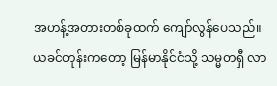အဟန့်အတားတစ်ခုထက် ကျော်လွန်ပေသည်။ ယခင်တုန်းကတော့ မြန်မာနိုင်ငံသို့ သမ္မတရှီ လာ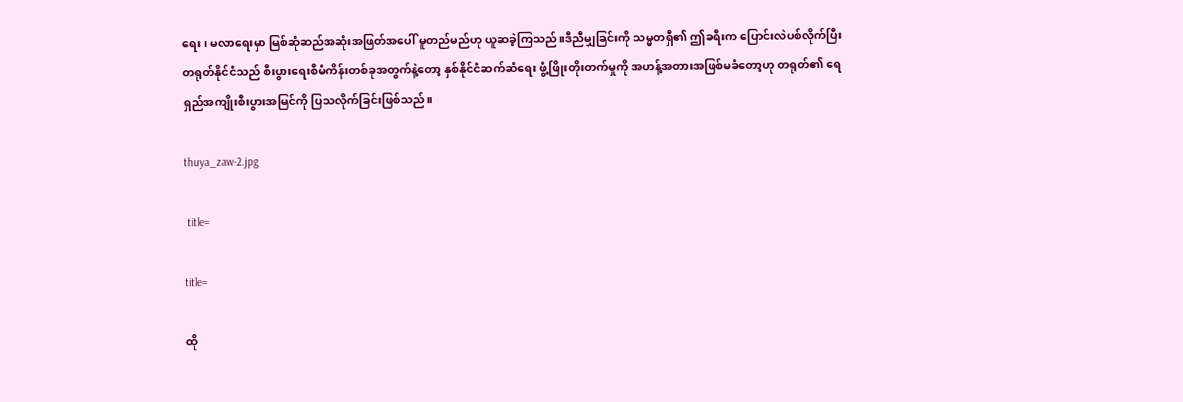ရေး၊ မလာရေးမှာ မြစ်ဆုံဆည်အဆုံးအဖြတ်အပေါ် မူတည်မည်ဟု ယူဆခဲ့ကြသည်။ဒီညီမျှခြင်းကို သမ္မတရှီ၏ ဤခရီးက ပြောင်းလဲပစ်လိုက်ပြီး တရုတ်နိုင်ငံသည် စီးပွားရေးစီမံကိန်းတစ်ခုအတွက်နဲ့တော့ နှစ်နိုင်ငံဆက်ဆံရေး ဖွံ့ဖြိုးတိုးတက်မှုကို အဟန့်အတားအဖြစ်မခံတော့ဟု တရုတ်၏ ရေရှည်အကျိုးစီးပွားအမြင်ကို ပြသလိုက်ခြင်းဖြစ်သည်။

thuya_zaw-2.jpg

 title=

title=

ထို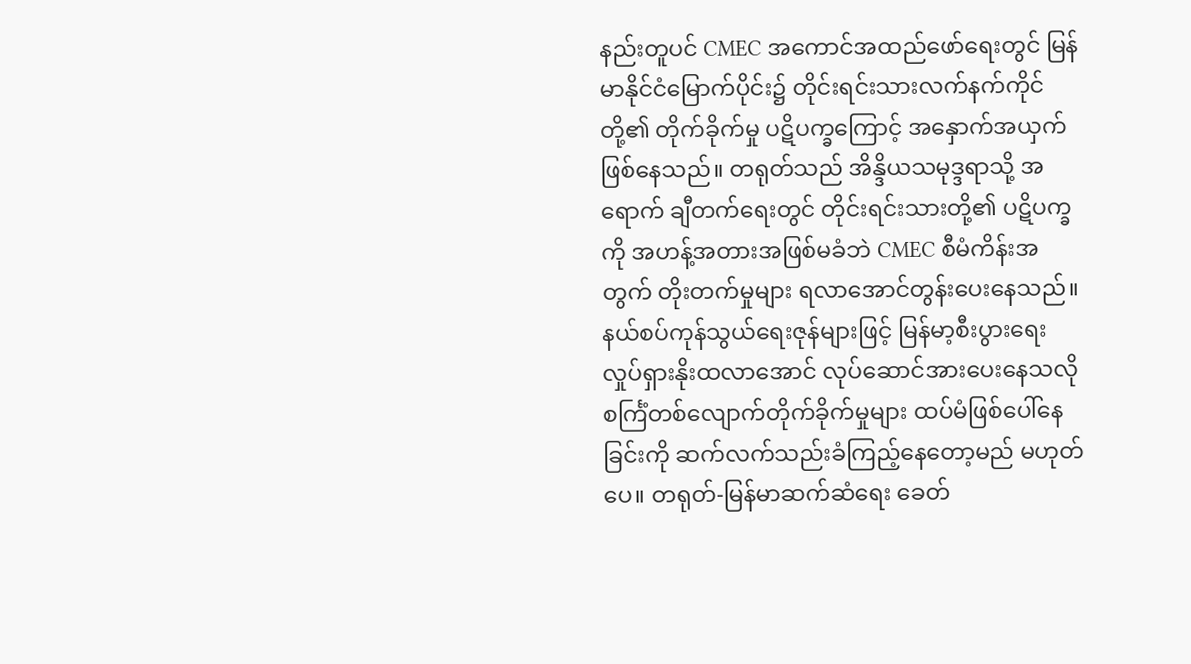နည်းတူပင် CMEC အကောင်အထည်ဖော်ရေးတွင် မြန်မာနိုင်ငံမြောက်ပိုင်း၌ တိုင်းရင်းသားလက်နက်ကိုင်တို့၏ တိုက်ခိုက်မှု ပဋိပက္ခကြောင့် အနှောက်အယှက်ဖြစ်နေသည်။ တရုတ်သည် အိန္ဒိယသမုဒ္ဒရာသို့ အရောက် ချီတက်ရေးတွင် တိုင်းရင်းသားတို့၏ ပဋိပက္ခကို အဟန့်အတားအဖြစ်မခံဘဲ CMEC စီမံကိန်းအတွက် တိုးတက်မှုများ ရလာအောင်တွန်းပေးနေသည်။ နယ်စပ်ကုန်သွယ်ရေးဇုန်များဖြင့် မြန်မာ့စီးပွားရေးလှုပ်ရှားနိုးထလာအောင် လုပ်ဆောင်အားပေးနေသလို စင်္ကြံတစ်လျောက်တိုက်ခိုက်မှုများ ထပ်မံဖြစ်ပေါ်နေခြင်းကို ဆက်လက်သည်းခံကြည့်နေတော့မည် မဟုတ်ပေ။ တရုတ်-မြန်မာဆက်ဆံရေး ခေတ်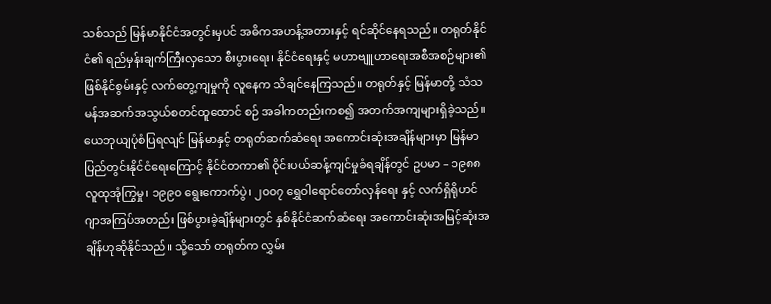သစ်သည် မြန်မာနိုင်ငံအတွင်းမှပင် အဓိကအဟန့်အတားနှင့် ရင်ဆိုင်နေရသည်။ တရုတ်နိုင်ငံ၏ ရည်မှန်းချက်ကြီးလှသော စီးပွားရေး၊ နိုင်ငံရေးနှင့် မဟာဗျူဟာရေးအစီအစဉ်များ၏ ဖြစ်နိုင်စွမ်းနှင့် လက်တွေ့ကျမှုကို လူနေက သိချင်နေကြသည်။ တရုတ်နှင့် မြန်မာတို့ သံသမန်အဆက်အသွယ်စတင်ထူထောင် စဉ် အခါကတည်းကစ၍ အတက်အကျများရှိခဲ့သည်။ ယေဘုယျပုံစံပြရလျင် မြန်မာနှင့် တရုတ်ဆက်ဆံရေး အကောင်းဆုံးအချိန်များမှာ မြန်မာပြည်တွင်းနိုင်ငံရေးကြောင့် နိုင်ငံတကာ၏ ဝိုင်းပယ်ဆန့်ကျင်မှုခံရချိန်တွင် ဥပမာ – ၁၉၈၈ လူထုအုံကြွမှု၊ ၁၉၉၀ ရွေးကောက်ပွဲ၊ ၂၀၀၇ ရွှေဝါရောင်တော်လှန်ရေး နှင့် လက်ရှိရိုဟင်ဂျာအကြပ်အတည်း ဖြစ်ပွားခဲ့ချိန်များတွင် နှစ်နိုင်ငံဆက်ဆံရေး အကောင်းဆုံးအမြင့်ဆုံးအချိန်ဟုဆိုနိုင်သည်။ သို့သော် တရုတ်က လွှမ်း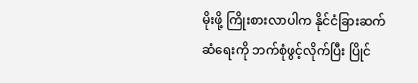မိုးဖို့ ကြိုးစားလာပါက နိုင်ငံခြားဆက်ဆံရေးကို ဘက်စုံဖွင့်လိုက်ပြီး ပြိုင်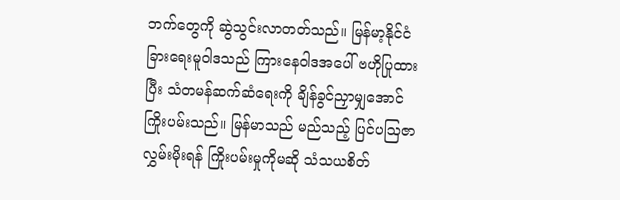ဘက်တွေကို ဆွဲသွင်းလာတတ်သည်။ မြန်မာ့နိုင်ငံခြားရေးမူဝါဒသည် ကြားနေဝါဒအပေါ် ဗဟိုပြုထားပြီး သံတမန်ဆက်ဆံရေးကို ချိန်ခွင်ညှာမျှအောင် ကြိုးပမ်းသည်။ မြန်မာသည် မည်သည့် ပြင်ပဩဇာလွှမ်းမိုးရန် ကြိုးပမ်းမှုကိုမဆို သံသယစိတ်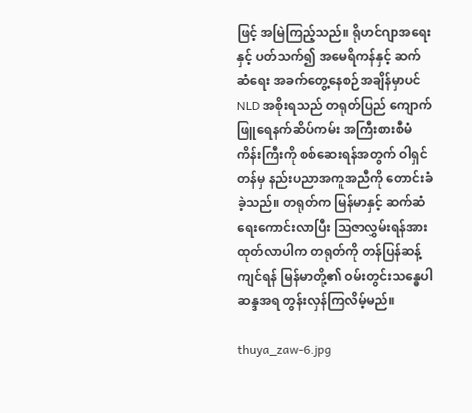ဖြင့် အမြဲကြည့်သည်။ ရိုဟင်ဂျာအရေးနှင့် ပတ်သက်၍ အမေရိကန်နှင့် ဆက်ဆံရေး အခက်တွေ့နေစဉ်အချိန်မှာပင် NLD အစိုးရသည် တရုတ်ပြည် ကျောက်ဖြူရေနက်ဆိပ်ကမ်း အကြီးစားစီမံကိန်းကြီးကို စစ်ဆေးရန်အတွက် ဝါရှင်တန်မှ နည်းပညာအကူအညီကို တောင်းခံခဲ့သည်။ တရုတ်က မြန်မာနှင့် ဆက်ဆံရေးကောင်းလာပြီး ဩဇာလွှမ်းရန်အားထုတ်လာပါက တရုတ်ကို တန်ပြန်ဆန့်ကျင်ရန် မြန်မာတို့၏ ဝမ်းတွင်းသန္ဓေပါဆန္ဒအရ တွန်းလှန်ကြလိမ့်မည်။

thuya_zaw-6.jpg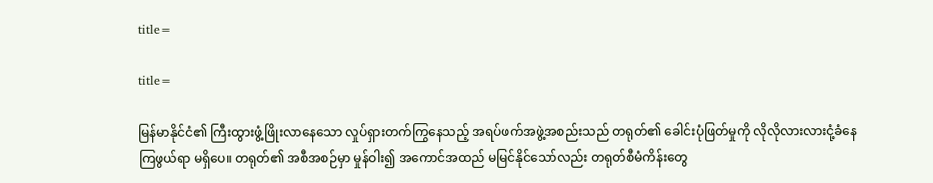title=

title=

မြန်မာနိုင်ငံ၏ ကြီးထွားဖွံ့ဖြိုးလာနေသော လှုပ်ရှားတက်ကြွနေသည့် အရပ်ဖက်အဖွဲ့အစည်းသည် တရုတ်၏ ခေါင်းပုံဖြတ်မှုကို လိုလိုလားလားငုံ့ခံနေကြဖွယ်ရာ မရှိပေ။ တရုတ်၏ အစီအစဉ်မှာ မှုန်ဝါး၍ အကောင်အထည် မမြင်နိုင်သော်လည်း တရုတ်စီမံကိန်းတွေ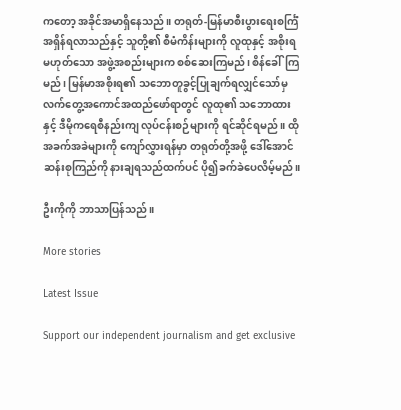ကတော့ အခိုင်အမာရှိနေသည်။ တရုတ်-မြန်မာစီးပွားရေးစင်္ကြံ အရှိန်ရလာသည်နှင့် သူတို့၏ စီမံကိန်းများကို လူထုနှင့် အစိုးရမဟုတ်သော အဖွဲ့အစည်းများက စစ်ဆေးကြမည်၊ စိန်ခေါ်ကြမည်၊ မြန်မာအစိုးရ၏ သဘောတူခွင့်ပြုချက်ရလျှင်သော်မှ လက်တွေ့အကောင်အထည်ဖော်ရာတွင် လူထု၏ သဘောထားနှင့် ဒီမိုကရေစီနည်းကျ လုပ်ငန်းစဉ်များကို ရင်ဆိုင်ရမည်။ ထိုအခက်အခဲများကို ကျော်လွှားရန်မှာ တရုတ်တို့အဖို့ ဒေါ်အောင်ဆန်းစုကြည်ကို နားချရသည်ထက်ပင် ပို၍ခက်ခဲပေလိမ့်မည်။

ဦးကိုကို ဘာသာပြန်သည်။

More stories

Latest Issue

Support our independent journalism and get exclusive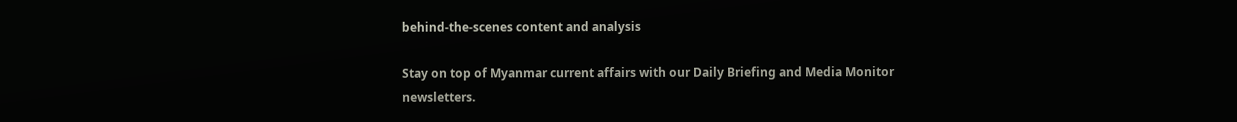behind-the-scenes content and analysis

Stay on top of Myanmar current affairs with our Daily Briefing and Media Monitor newsletters.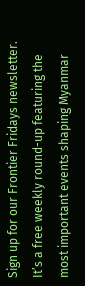Sign up for our Frontier Fridays newsletter. It’s a free weekly round-up featuring the most important events shaping Myanmar